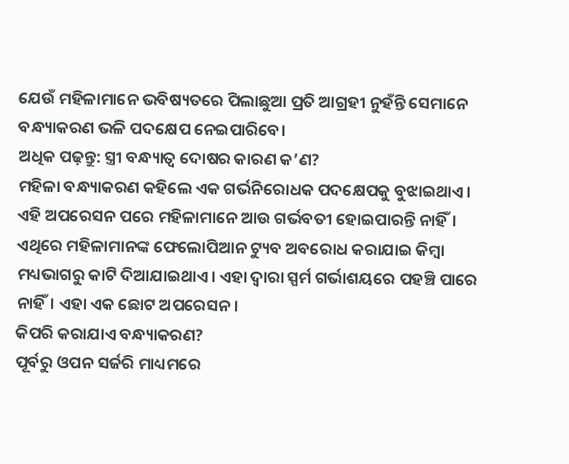ଯେଉଁ ମହିଳାମାନେ ଭବିଷ୍ୟତରେ ପିଲାଛୁଆ ପ୍ରତି ଆଗ୍ରହୀ ନୁହଁନ୍ତି ସେମାନେ ବନ୍ଧ୍ୟାକରଣ ଭଳି ପଦକ୍ଷେପ ନେଇପାରିବେ।
ଅଧିକ ପଢ଼ନ୍ତୁ: ସ୍ତ୍ରୀ ବନ୍ଧ୍ୟାତ୍ୱ ଦୋଷର କାରଣ କ’ଣ?
ମହିଳା ବନ୍ଧ୍ୟାକରଣ କହିଲେ ଏକ ଗର୍ଭନିରୋଧକ ପଦକ୍ଷେପକୁ ବୁଝାଇଥାଏ। ଏହି ଅପରେସନ ପରେ ମହିଳାମାନେ ଆଉ ଗର୍ଭବତୀ ହୋଇପାରନ୍ତି ନାହିଁ।
ଏଥିରେ ମହିଳାମାନଙ୍କ ଫେଲୋପିଆନ ଟ୍ୟୁବ ଅବରୋଧ କରାଯାଇ କିମ୍ବା ମଧ୍ୟଭାଗରୁ କାଟି ଦିଆଯାଇଥାଏ। ଏହା ଦ୍ଵାରା ସ୍ପର୍ମ ଗର୍ଭାଶୟରେ ପହଞ୍ଚି ପାରେ ନାହିଁ। ଏହା ଏକ ଛୋଟ ଅପରେସନ।
କିପରି କରାଯାଏ ବନ୍ଧ୍ୟାକରଣ?
ପୂର୍ବରୁ ଓପନ ସର୍ଜରି ମାଧ୍ୟମରେ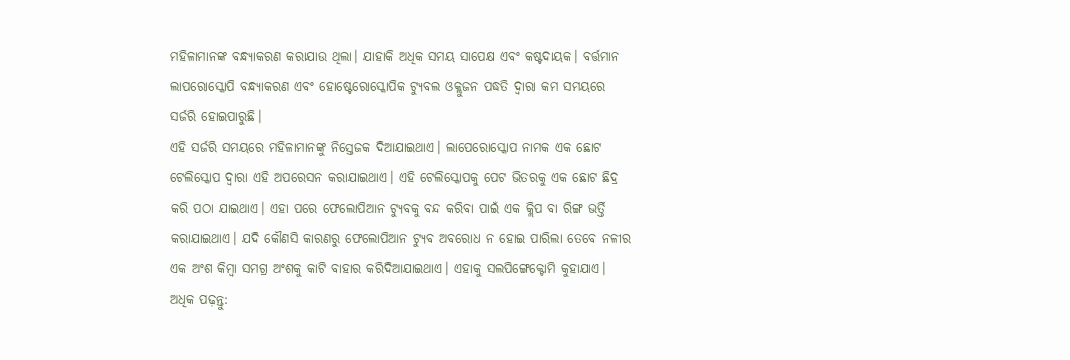ମହିଳାମାନଙ୍କ ବନ୍ଧ୍ୟାକରଣ କରାଯାଉ ଥିଲା। ଯାହାକି ଅଧିକ ସମୟ ସାପେକ୍ଷ ଏବଂ କଷ୍ଟଦାୟକ। ବର୍ତ୍ତମାନ ଲାପରୋସ୍କୋପି ବନ୍ଧ୍ୟାକରଣ ଏବଂ ହୋଷ୍ଟେରୋସ୍କୋପିକ ଟ୍ୟୁବଲ ଓକ୍ଲୁଜନ ପଦ୍ଧତି ଦ୍ଵାରା କମ ସମୟରେ ସର୍ଜରି ହୋଇପାରୁଛି।
ଏହି ସର୍ଜରି ସମୟରେ ମହିଳାମାନଙ୍କୁ ନିସ୍ତେଜକ ଦିଆଯାଇଥାଏ। ଲାପେରୋସ୍କୋପ ନାମକ ଏକ ଛୋଟ ଟେଲିସ୍କୋପ ଦ୍ଵାରା ଏହି ଅପରେସନ କରାଯାଇଥାଏ। ଏହି ଟେଲିସ୍କୋପକୁ ପେଟ ଭିତରକୁ ଏକ ଛୋଟ ଛିଦ୍ର କରି ପଠା ଯାଇଥାଏ। ଏହା ପରେ ଫେଲୋପିଆନ ଟ୍ୟୁବକୁ ବନ୍ଦ କରିବା ପାଇଁ ଏକ କ୍ଲିପ ବା ରିଙ୍ଗ ଭର୍ତ୍ତି କରାଯାଇଥାଏ। ଯଦି କୌଣସି କାରଣରୁ ଫେଲୋପିଆନ ଟ୍ୟୁବ ଅବରୋଧ ନ ହୋଇ ପାରିଲା ତେବେ ନଳୀର ଏକ ଅଂଶ କିମ୍ବା ସମଗ୍ର ଅଂଶକୁ କାଟି ବାହାର କରିଦିଆଯାଇଥାଏ। ଏହାକୁ ସଲପିଙ୍ଗେକ୍ଟୋମି କୁହାଯାଏ।
ଅଧିକ ପଢ଼ନ୍ତୁ: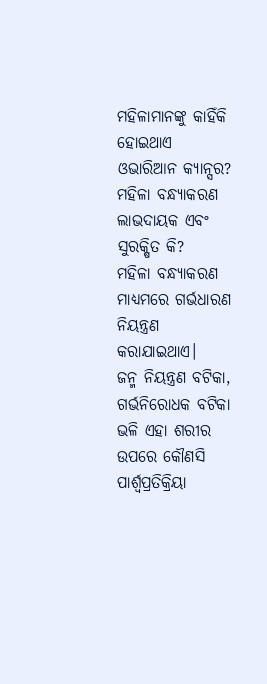ମହିଳାମାନଙ୍କୁ କାହିଁକି ହୋଇଥାଏ ଓଭାରିଆନ କ୍ୟାନ୍ସର?
ମହିଳା ବନ୍ଧ୍ୟାକରଣ ଲାଭଦାୟକ ଏବଂ ସୁରକ୍ଷିତ କି?
ମହିଳା ବନ୍ଧ୍ୟାକରଣ ମାଧ୍ୟମରେ ଗର୍ଭଧାରଣ ନିୟନ୍ତ୍ରଣ କରାଯାଇଥାଏ।
ଜନ୍ମ ନିୟନ୍ତ୍ରଣ ବଟିକା, ଗର୍ଭନିରୋଧକ ବଟିକା ଭଳି ଏହା ଶରୀର ଉପରେ କୌଣସି ପାର୍ଶ୍ୱପ୍ରତିକ୍ରିୟା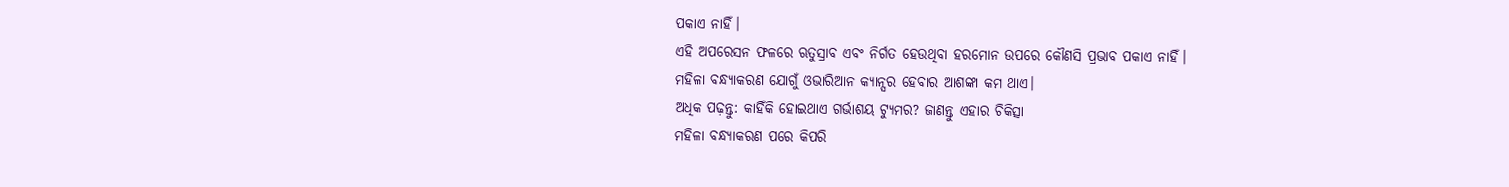ପକାଏ ନାହିଁ।
ଏହି ଅପରେସନ ଫଳରେ ଋତୁସ୍ରାବ ଏବଂ ନିର୍ଗତ ହେଉଥିବା ହରମୋନ ଉପରେ କୌଣସି ପ୍ରଭାବ ପକାଏ ନାହିଁ।
ମହିଳା ବନ୍ଧ୍ୟାକରଣ ଯୋଗୁଁ ଓଭାରିଆନ କ୍ୟାନ୍ସର ହେବାର ଆଶଙ୍କା କମ ଥାଏ।
ଅଧିକ ପଢ଼ନ୍ତୁ: କାହିଁକି ହୋଇଥାଏ ଗର୍ଭାଶୟ ଟ୍ୟୁମର? ଜାଣନ୍ତୁ ଏହାର ଚିକିତ୍ସା
ମହିଳା ବନ୍ଧ୍ୟାକରଣ ପରେ କିପରି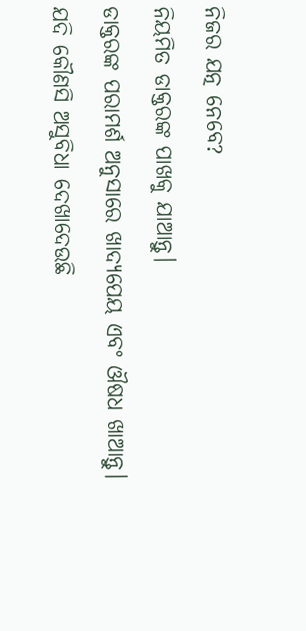ନିଜର ଯତ୍ନ ନେବେ?
ନିୟମିତ ଡାକ୍ତରଙ୍କ ପାଖକୁ ଯାଆନ୍ତୁ।
ଡାକ୍ତରଙ୍କ ପରାମର୍ଶ ଅନୁସାରେ ଖାଦ୍ୟପେୟ ଏବଂ ଔଷଧ ଖାଆନ୍ତୁ।
ଯଦି କୌଣସି ଅସୁବିଧା ଦେଖାଦେଉଛି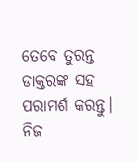ତେବେ ତୁରନ୍ତ ଡାକ୍ତରଙ୍କ ସହ ପରାମର୍ଶ କରନ୍ତୁ।
ନିଜ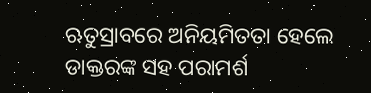ଋତୁସ୍ରାବରେ ଅନିୟମିତତା ହେଲେ ଡାକ୍ତରଙ୍କ ସହ ପରାମର୍ଶ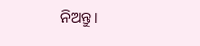ନିଅନ୍ତୁ।